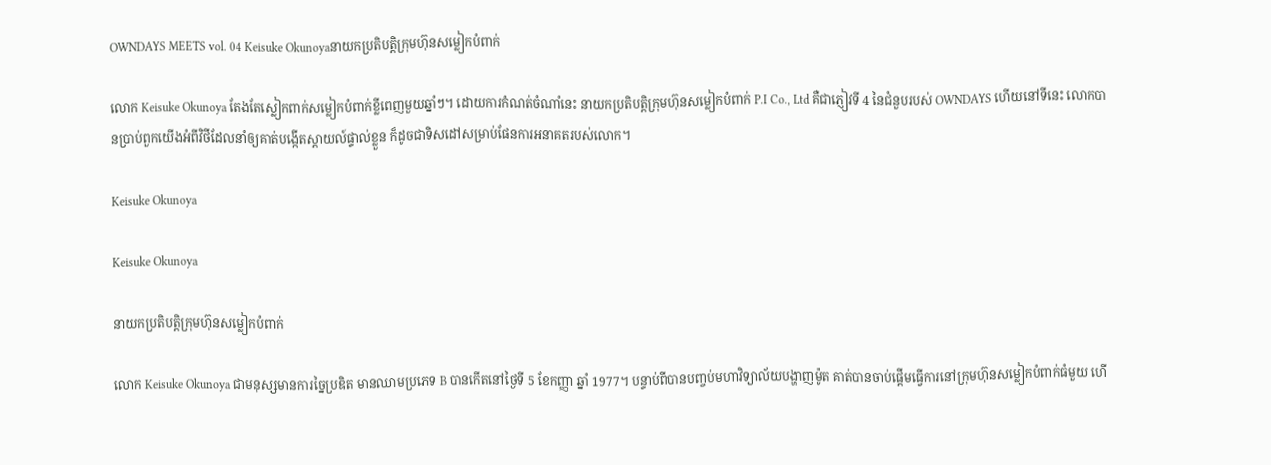OWNDAYS MEETS vol. 04 Keisuke Okunoyaនាយកប្រតិបត្តិក្រុមហ៊ុនសម្លៀកបំពាក់

លោក Keisuke Okunoya តែងតែស្លៀកពាក់សម្លៀកបំពាក់ខ្លីពេញមួយឆ្នាំៗ។ ដោយការកំណត់ចំណាំនេះ នាយកប្រតិបត្តិក្រុមហ៊ុនសម្លៀកបំពាក់ P.I Co., Ltd គឺជាភ្ញៀវទី 4 នៃជំនួបរបស់ OWNDAYS ហើយនៅទីនេះ លោកបានប្រាប់ពួកយើងអំពីវិថីដែលនាំឲ្យគាត់បង្កើតស្តាយល៍ផ្ទាល់ខ្លួន ក៏ដូចជាទិសដៅសម្រាប់ផែនការអនាគតរបស់លោក។

Keisuke Okunoya

Keisuke Okunoya

នាយកប្រតិបត្តិក្រុមហ៊ុនសម្លៀកបំពាក់

លោក Keisuke Okunoya ជាមនុស្សមានការច្នៃប្រឌិត មានឈាមប្រភេទ B បានកើតនៅថ្ងៃទី 5 ខែកញ្ញា ឆ្នាំ 1977។ បន្ទាប់ពីបានបញ្ចប់មហាវិទ្យាល័យបង្ហាញម៉ូត គាត់បានចាប់ផ្តើមធ្វើការនៅក្រុមហ៊ុនសម្លៀកបំពាក់ធំមួយ ហើ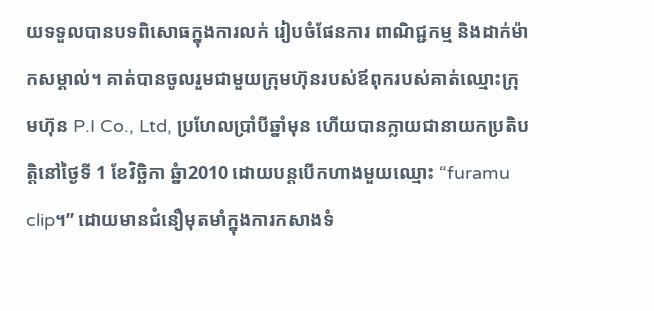យទទួលបានបទពិសោធក្នុងការលក់ រៀបចំផែនការ ពាណិជ្ជកម្ម និងដាក់ម៉ាកសម្គាល់។ គាត់បានចូលរួមជាមួយក្រុមហ៊ុនរបស់ឪពុករបស់គាត់ឈ្មោះក្រុមហ៊ុន P.I Co., Ltd, ប្រហែលប្រាំបីឆ្នាំមុន ហើយបានក្លាយជានាយកប្រតិបត្តិនៅថ្ងៃទី 1 ខែវិច្ឆិកា ឆ្នំា2010 ដោយបន្តបើកហាងមួយឈ្មោះ “furamu clip។” ដោយមានជំនឿមុតមាំក្នុងការកសាងទំ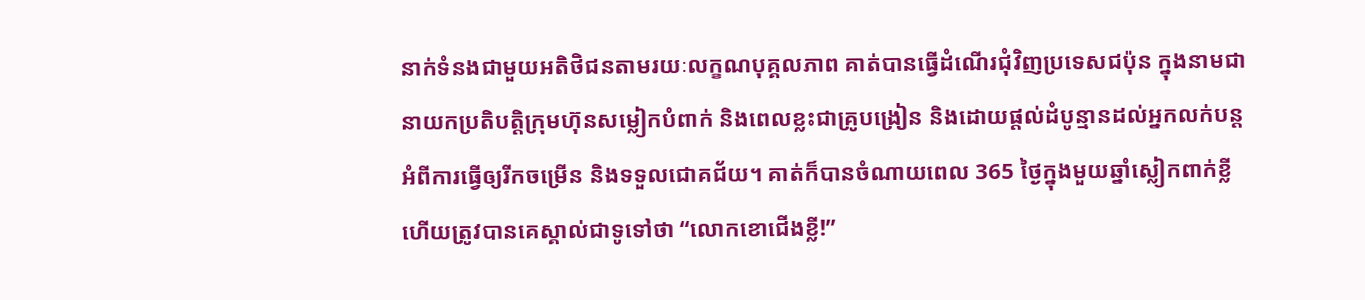នាក់ទំនងជាមួយអតិថិជនតាមរយៈលក្ខណបុគ្គលភាព គាត់បានធ្វើដំណើរជុំវិញប្រទេសជប៉ុន ក្នុងនាមជានាយកប្រតិបត្តិក្រុមហ៊ុនសម្លៀកបំពាក់ និងពេលខ្លះជាគ្រូបង្រៀន និងដោយផ្តល់ដំបូន្មានដល់អ្នកលក់បន្តអំពីការធ្វើឲ្យរីកចម្រើន និងទទួលជោគជ័យ។ គាត់ក៏បានចំណាយពេល 365 ថ្ងៃក្នុងមួយឆ្នាំស្លៀកពាក់ខ្លី ហើយត្រូវបានគេស្គាល់ជាទូទៅថា “លោកខោជើងខ្លី!”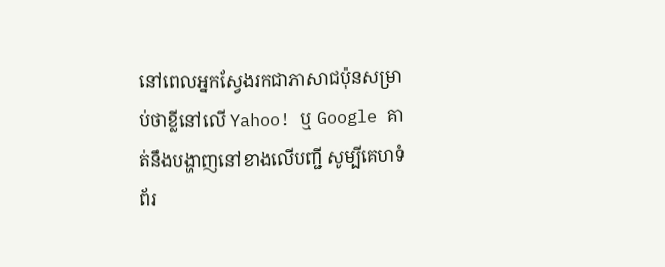នៅពេលអ្នកស្វែងរកជាភាសាជប៉ុនសម្រាប់ថាខ្លីនៅលើ Yahoo! ឬ Google គាត់នឹងបង្ហាញនៅខាងលើបញ្ជី សូម្បីគេហទំព័រ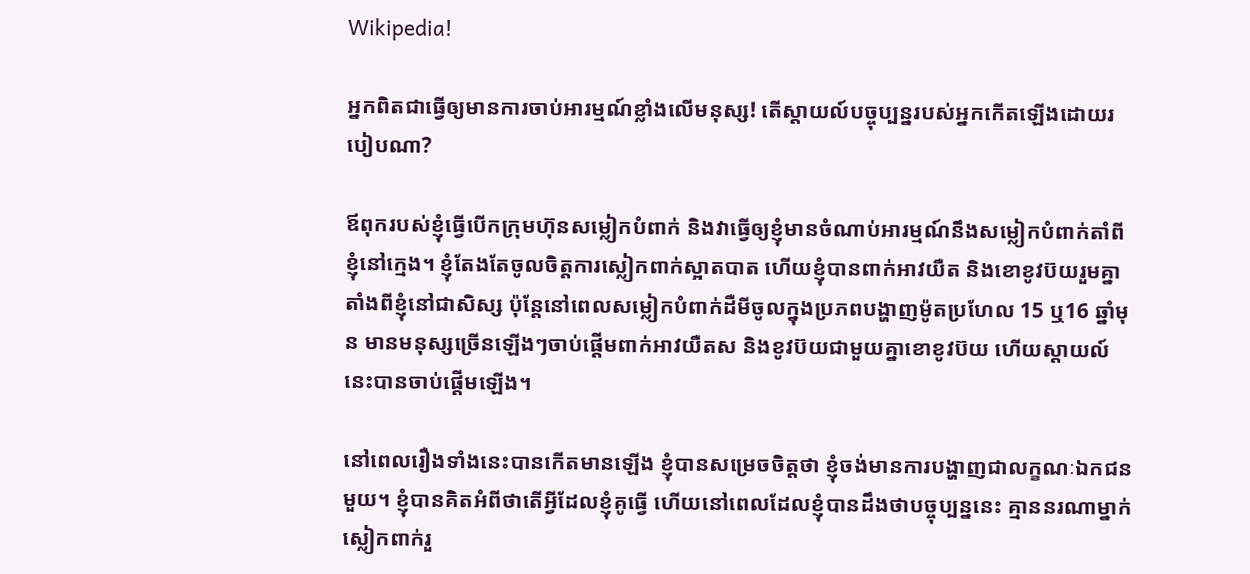Wikipedia!

អ្នកពិតជាធ្វើឲ្យមានការចាប់អារម្មណ៍ខ្លាំងលើមនុស្ស! តើស្តាយល៍បច្ចុប្បន្នរបស់អ្នកកើតឡើងដោយរបៀបណា?

ឪពុករបស់ខ្ញុំធ្វើបើកក្រុមហ៊ុនសម្លៀកបំពាក់ និងវាធ្វើឲ្យខ្ញុំមានចំណាប់អារម្មណ៍នឹងសម្លៀកបំពាក់តាំពីខ្ញុំនៅក្មេង។ ខ្ញុំតែងតែចូលចិត្តការស្លៀកពាក់ស្អាតបាត ហើយខ្ញុំបានពាក់អាវយឺត និងខោខូវប៊យរួមគ្នាតាំងពីខ្ញុំនៅជាសិស្ស ប៉ុន្តែនៅពេលសម្លៀកបំពាក់ដឺមីចូលក្នុងប្រភពបង្ហាញម៉ូតប្រហែល 15 ឬ16 ឆ្នាំមុន មានមនុស្សច្រើនឡើងៗចាប់ផ្តើមពាក់អាវយឺតស និងខូវប៊យជាមួយគ្នាខោខូវប៊យ ហើយស្តាយល៍នេះបានចាប់ផ្តើមឡើង។

នៅពេលរឿងទាំងនេះបានកើតមានឡើង ខ្ញុំបានសម្រេចចិត្តថា ខ្ញុំចង់មានការបង្ហាញជាលក្ខណៈឯកជនមួយ។ ខ្ញុំបានគិតអំពីថាតើអ្វីដែលខ្ញុំគូធ្វើ ហើយនៅពេលដែលខ្ញុំបានដឹងថាបច្ចុប្បន្ននេះ គ្មាននរណាម្នាក់ស្លៀកពាក់រួ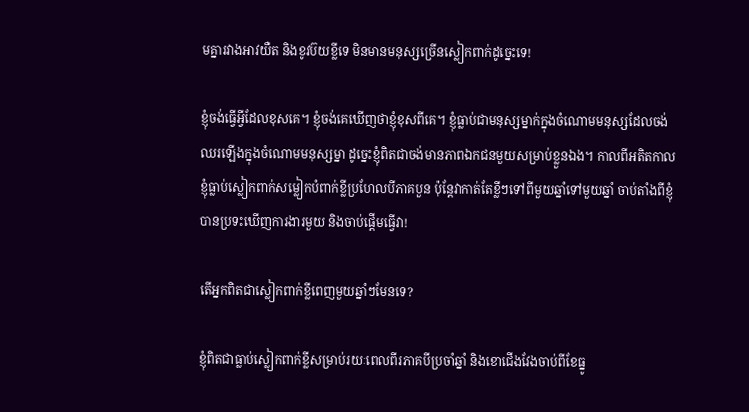មគ្នារវាងអាវយឺត និងខូវប៊យខ្លីទេ មិនមានមនុស្សច្រើនស្លៀកពាក់ដូច្នេះទេ!

ខ្ញុំចង់ធ្វើអ្វីដែលខុសគេ។ ខ្ញុំចង់គេឃើញថាខ្ញុំខុសពីគេ។ ខ្ញុំធ្លាប់ជាមនុស្សម្នាក់ក្នុងចំណោមមនុស្សដែលចង់ឈរឡើងក្នុងចំណោមមនុស្សម្នា ដូច្នេះខ្ញុំពិតជាចង់មានភាពឯកជនមួយសម្រាប់ខ្លួនឯង។ កាលពីអតិតកាល ខ្ញុំធ្លាប់ស្លៀកពាក់សម្លៀកបំពាក់ខ្លីប្រហែលបីភាគបួន ប៉ុន្តែវាកាត់តែខ្លីៗទៅពីមួយឆ្នាំទៅមួយឆ្នាំ ចាប់តាំងពីខ្ញុំបានប្រទះឃើញការងារមួយ និងចាប់ផ្តើមធ្វើវា!

តើអ្នកពិតជាស្លៀកពាក់ខ្លីពេញមួយឆ្នាំៗមែនទេ?

ខ្ញុំពិតជាធ្លាប់ស្លៀកពាក់ខ្លីសម្រាប់រយៈពេលពីរភាគបីប្រចាំឆ្នាំ និងខោជើងវែងចាប់ពីខែធ្នូ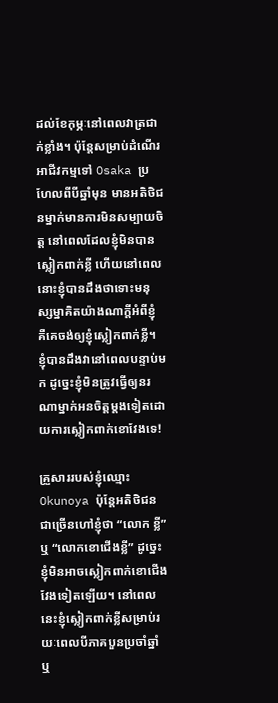ដល់ខែកុម្ភៈនៅពេលវាត្រជាក់ខ្លាំង។ ប៉ុន្តែសម្រាប់ដំណើរអាជីវកម្មទៅ Osaka ប្រហែលពីបីឆ្នាំមុន មានអតិថិជនម្នាក់មានការមិនសម្បាយចិត្ត នៅពេលដែលខ្ញុំមិនបានស្លៀកពាក់ខ្លី ហើយនៅពេលនោះខ្ញុំបានដឹងថាទោះមនុស្សម្នាគិតយ៉ាងណាក្តីអំពីខ្ញុំ គឺគេចង់ឲ្យខ្ញុំស្លៀកពាក់ខ្លី។ ខ្ញុំបានដឹងវានៅពេលបន្ទាប់មក ដូច្នេះខ្ញុំមិនត្រូវធ្វើឲ្យនរណាម្នាក់អនចិត្តម្តងទៀតដោយការស្លៀកពាក់ខោវែងទេ!

គ្រួសាររបស់ខ្ញុំឈ្មោះ Okunoya ប៉ុន្តែអតិថិជនជាច្រើនហៅខ្ញុំថា “លោក ខ្លី” ឬ “លោកខោជើងខ្លី” ដូច្នេះខ្ញុំមិនអាចស្លៀកពាក់ខោជើងវែងទៀតឡើយ។ នៅពេលនេះខ្ញុំស្លៀកពាក់ខ្លីសម្រាប់រយៈពេលបីភាគបួនប្រចាំឆ្នាំ ឬ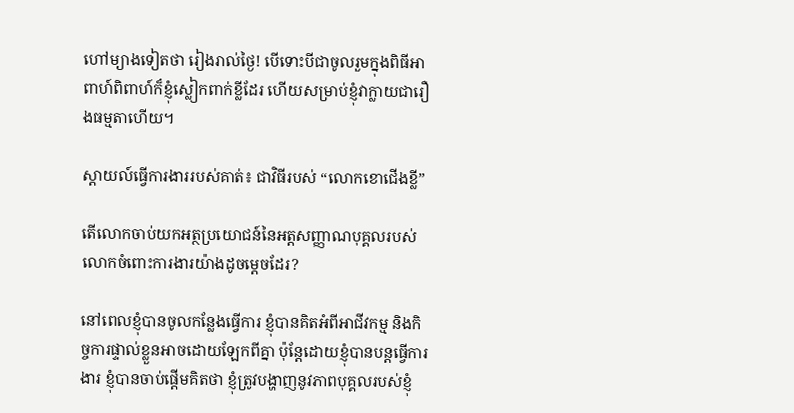ហៅម្យាងទៀតថា រៀងរាល់ថ្ងៃ! បើទោះបីជាចូលរួមក្នុងពិធីអាពាហ៍ពិពាហ៍ក៏ខ្ញុំស្លៀកពាក់ខ្លីដែរ ហើយសម្រាប់ខ្ញុំវាក្លាយជារឿងធម្មតាហើយ។

ស្តាយល៍ធ្វើការងាររបស់គាត់៖ ជាវិធីរបស់ “លោកខោជើងខ្លី”

តើលោកចាប់យកអត្ថប្រយោជន៍នៃអត្តសញ្ញាណបុគ្គលរបស់លោកចំពោះការងារយ៉ាងដូចម្តេចដែរ?

នៅពេលខ្ញុំបានចូលកន្លែងធ្វើការ ខ្ញុំបានគិតអំពីអាជីវកម្ម និងកិច្ចការផ្ទាល់ខ្លួនអាចដោយឡែកពីគ្នា ប៉ុន្តែដោយខ្ញុំបានបន្តធ្វើការងារ ខ្ញុំបានចាប់ផ្តើមគិតថា ខ្ញុំត្រូវបង្ហាញនូវភាពបុគ្គលរបស់ខ្ញុំ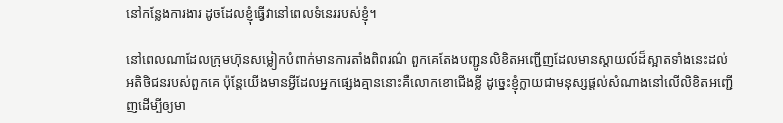នៅកន្លែងការងារ ដូចដែលខ្ញុំធ្វើវានៅពេលទំនេររបស់ខ្ញុំ។

នៅពេលណាដែលក្រុមហ៊ុនសម្លៀកបំពាក់មានការតាំងពិពរណ៌ ពួកគេតែងបញ្ជូនលិខិតអញ្ជើញដែលមានស្តាយល៍ដ៏ស្អាតទាំងនេះដល់អតិថិជនរបស់ពួកគេ ប៉ុន្តែយើងមានអ្វីដែលអ្នកផ្សេងគ្មាននោះគឺលោកខោជើងខ្លី ដូច្នេះខ្ញុំក្លាយជាមនុស្សផ្តល់សំណាងនៅលើលិខិតអញ្ជើញដើម្បីឲ្យមា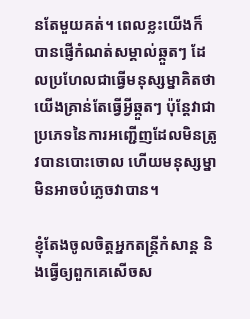នតែមួយគត់។ ពេលខ្លះយើងក៏បានផ្ញើកំណត់សម្គាល់ឆ្កួតៗ ដែលប្រហែលជាធ្វើមនុស្សម្នាគិតថាយើងគ្រាន់តែធ្វើអ្វីឆ្កួតៗ ប៉ុន្តែវាជាប្រភេទនៃការអញ្ជើញដែលមិនត្រូវបានបោះចោល ហើយមនុស្សម្នាមិនអាចបំភ្លេចវាបាន។

ខ្ញុំតែងចូលចិត្តអ្នកតន្ត្រីកំសាន្ត និងធ្វើឲ្យពួកគេសើចស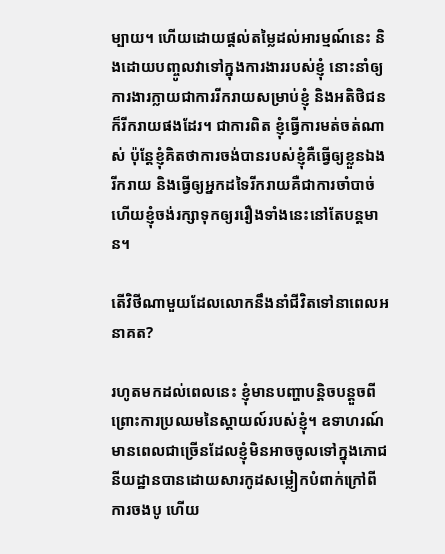ម្បាយ។ ហើយដោយផ្តល់តម្លៃដល់អារម្មណ៍នេះ និងដោយបញ្ចូលវាទៅក្នុងការងាររបស់ខ្ញុំ នោះនាំឲ្យការងារក្លាយជាការរីករាយសម្រាប់ខ្ញុំ និងអតិថិជនក៏រីករាយផងដែរ។ ជាការពិត ខ្ញុំធ្វើការមត់ចត់ណាស់ ប៉ុន្តែខ្ញុំគិតថាការចង់បានរបស់ខ្ញុំគឺធ្វើឲ្យខ្លួនឯងរីករាយ និងធ្វើឲ្យអ្នកដទៃរីករាយគឺជាការចាំបាច់ ហើយខ្ញុំចង់រក្សាទុកឲ្យររឿងទាំងនេះនៅតែបន្តមាន។

តើវិថីណាមួយដែលលោកនឹងនាំជីវិតទៅនាពេលអនាគត?

រហូតមកដល់ពេលនេះ ខ្ញុំមានបញ្ហាបន្តិចបន្តួចពីព្រោះការប្រឈមនៃស្តាយល៍របស់ខ្ញុំ។ ឧទាហរណ៍ មានពេលជាច្រើនដែលខ្ញុំមិនអាចចូលទៅក្នុងភោជនីយដ្ឋានបានដោយសារកូដសម្លៀកបំពាក់ក្រៅពីការចងបូ ហើយ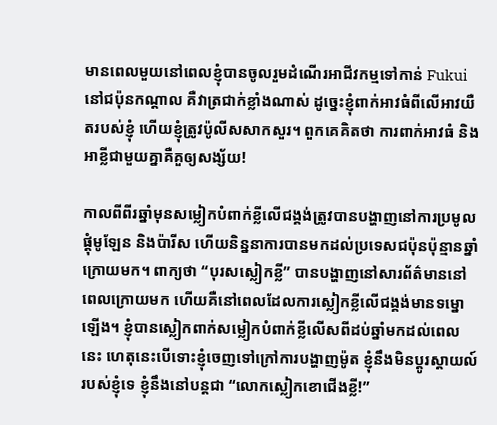មានពេលមួយនៅពេលខ្ញុំបានចូលរួមដំណើរអាជីវកម្មទៅកាន់ Fukui នៅជប៉ុនកណ្តាល គឺវាត្រជាក់ខ្លាំងណាស់ ដូច្នេះខ្ញុំពាក់អាវធំពីលើអាវយឺតរបស់ខ្ញុំ ហើយខ្ញុំត្រូវប៉ូលីសសាកសួរ។ ពួកគេគិតថា ការពាក់អាវធំ និងអាខ្លីជាមួយគ្នាគឺគួឲ្យសង្ស័យ!

កាលពីពីរឆ្នាំមុនសម្លៀកបំពាក់ខ្លីលើជង្គង់ត្រូវបានបង្ហាញនៅការប្រមូលផ្តុំមូឡែន និងប៉ារីស ហើយនិន្ននាការបានមកដល់ប្រទេសជប៉ុនប៉ុន្មានឆ្នាំក្រោយមក។ ពាក្យថា “បុរសស្លៀកខ្លី” បានបង្ហាញនៅសារព័ត៌មាននៅពេលក្រោយមក ហើយគឺនៅពេលដែលការស្លៀកខ្លីលើជង្គង់មានទម្នោឡើង។ ខ្ញុំបានស្លៀកពាក់សម្លៀកបំពាក់ខ្លីលើសពីដប់ឆ្នាំមកដល់ពេលនេះ ហេតុនេះបើទោះខ្ញុំចេញទៅក្រៅការបង្ហាញម៉ូត ខ្ញុំនឹងមិនប្តូរស្តាយល៍របស់ខ្ញុំទេ ខ្ញុំនឹងនៅបន្តជា “លោកស្លៀកខោជើងខ្លី!”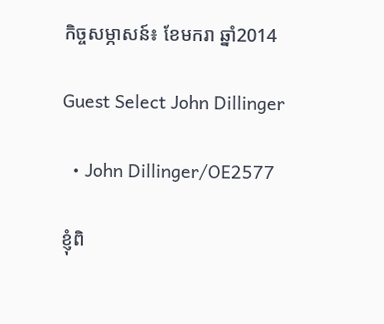កិច្ចសម្ភាសន៍៖ ខែមករា ឆ្នាំ2014

Guest Select John Dillinger

  • John Dillinger/OE2577

ខ្ញុំពិ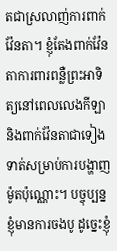តជាស្រលាញ់ការពាក់វ៉ែនតា។ ខ្ញុំតែងពាក់វ៉ែនតាការពារពន្លឺព្រះអាទិត្យនៅពេលលេងកីឡា និងពាក់វ៉ែនតាជាទៀងទាត់សម្រាប់ការបង្ហាញម៉ូតប៉ុណ្ណោះ។ បច្ចុប្បន្ន ខ្ញុំមានការចងបូ ដូច្នេះខ្ញុំ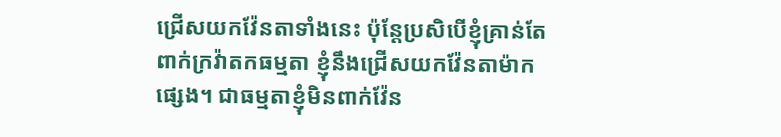ជ្រើសយកវ៉ែនតាទាំងនេះ ប៉ុន្តែប្រសិបើខ្ញុំគ្រាន់តែពាក់ក្រវ៉ាតកធម្មតា ខ្ញុំនឹងជ្រើសយកវ៉ែនតាម៉ាកផ្សេង។ ជាធម្មតាខ្ញុំមិនពាក់វ៉ែន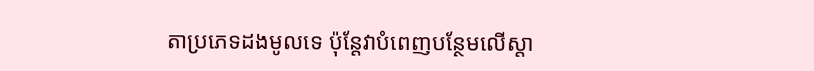តាប្រភេទដងមូលទេ ប៉ុន្តែវាបំពេញបន្ថែមលើស្តា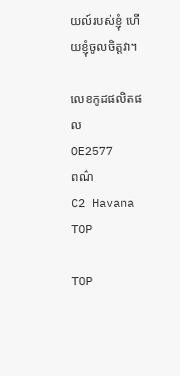យល៍របស់ខ្ញុំ ហើយខ្ញុំចូលចិត្តវា។

លេខកូដផលិតផល
OE2577
ពណ៌
C2 Havana
TOP

TOP